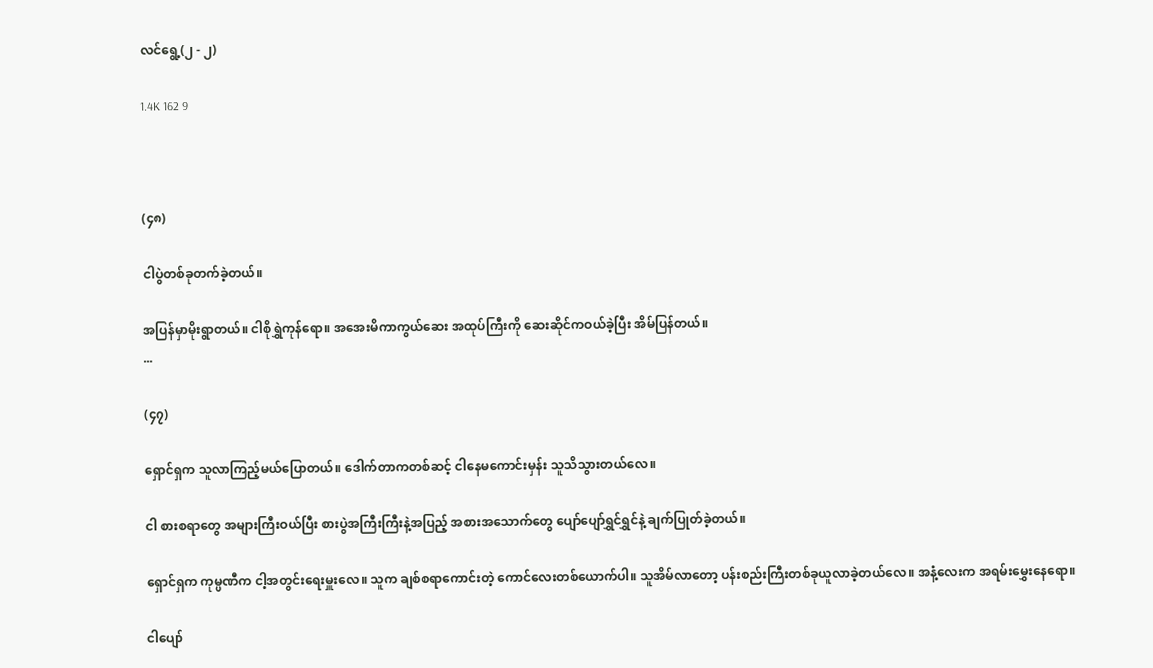လင်ရွေ့(၂ - ၂)

1.4K 162 9



(၄၈)

ငါပွဲတစ်ခုတက်ခဲ့တယ်။

အပြန်မှာမိုးရွာတယ်။ ငါစိုရွှဲကုန်ရော။ အအေးမိကာကွယ်ဆေး အထုပ်ကြီးကို ဆေးဆိုင်ကဝယ်ခဲ့ပြီး အိမ်ပြန်တယ်။
...

(၄၇)

ရှောင်ရှက သူလာကြည့်မယ်ပြောတယ်။ ‌ဒေါက်တာကတစ်ဆင့် ငါနေမကောင်းမှန်း သူသိသွားတယ်လေ။

ငါ စားစရာ‌တွေ အများကြီးဝယ်ပြီး စားပွဲအကြီးကြီးနဲ့အပြည့် အစားအသောက်တွေ ပျော်ပျော်ရွှင်ရွှင်နဲ့ ချက်ပြုတ်ခဲ့တယ်။

ရှောင်ရှက ကုမ္ပဏီက ငါ့အတွင်းရေးမှူးလေ။ သူက ချစ်စရာကောင်းတဲ့ ကောင်လေးတစ်ယောက်ပါ။ သူအိမ်လာတော့ ပန်းစည်းကြီးတစ်ခုယူလာခဲ့တယ်လေ။ အနံ့လေးက အရမ်းမွှေးနေရော။

ငါပျော်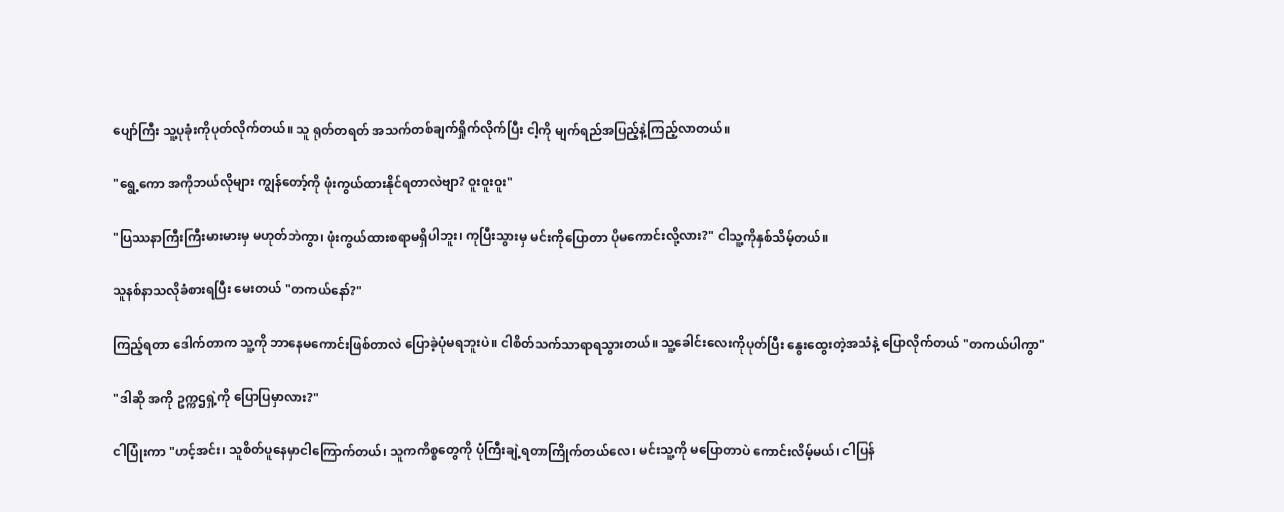ပျော်ကြီး သူ့ပုခုံးကိုပုတ်လိုက်တယ်။ သူ ရုတ်တရတ် အသက်တစ်ချက်ရှိုက်လိုက်ပြီး ငါ့ကို မျက်ရည်အပြည့်နဲ့ကြည့်လာတယ်။

"ရွေ့ကော အကိုဘယ်လိုများ ကျွန်တော့်ကို ဖုံးကွယ်ထားနိုင်ရတာလဲဗျာ? ဝူးဝူးဝူး"

"ပြဿနာကြီးကြီးမားမားမှ မဟုတ်ဘဲကွာ၊ ဖုံးကွယ်ထားစရာမရှိပါဘူး၊ ကုပြီးသွားမှ မင်းကိုပြောတာ ပိုမကောင်းလို့လား?" ငါသူ့ကိုနှစ်သိမ့်တယ်။

သူနစ်နာသလိုခံစားရပြီး မေးတယ် "တကယ်နော်?"

ကြည့်ရတာ ဒေါက်တာက သူ့ကို ဘာနေမကောင်းဖြစ်တာလဲ ပြောခဲ့ပုံမရဘူးပဲ။ ငါစိတ်သက်သာရာရသွားတယ်။ သူ့ခေါင်းလေးကိုပုတ်ပြီး နွေးထွေးတဲ့အသံနဲ့ ပြောလိုက်တယ် "တကယ်ပါကွာ"

"ဒါဆို အကို ဥက္ကဌရှဲ့ကို ပြောပြမှာလား?"

ငါပြုံးကာ "ဟင့်အင်း၊ သူစိတ်‌ပူနေမှာငါကြောက်တယ်၊ သူကကိစ္စတွေကို ပုံကြီးချဲ့ရတာကြိုက်တယ်လေ၊ မင်းသူ့ကို မပြောတာပဲ ကောင်းလိမ့်မယ်၊ ငါပြန်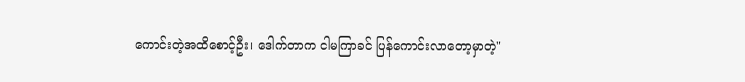ကောင်းတဲ့အထိစောင့်ဦး၊ ဒေါက်တာက ငါမကြာခင် ပြန်ကောင်းလာတော့မှာတဲ့"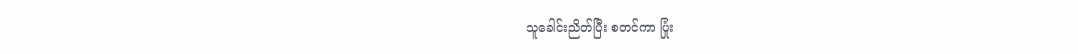သူခေါင်းညိတ်ပြီး စတင်ကာ ပြုံး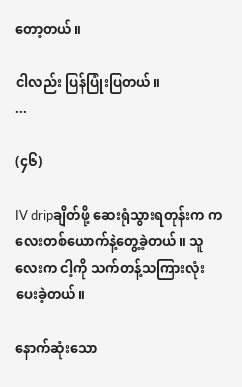တော့တယ်။

ငါလည်း ပြန်ပြုံးပြတယ်။
...

(၄၆)

IV dripချိတ်ဖို့ ဆေးရုံသွားရတုန်းက ကလေးတစ်ယောက်နဲ့တွေ့ခဲ့တယ်။ သူလေးက ငါ့ကို သက်တန့်သကြားလုံးပေးခဲ့တယ်။

နောက်ဆုံးသော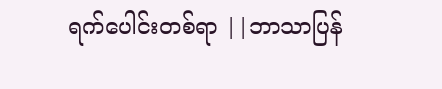ရက်ပေါင်းတစ်ရာ ||ဘာသာပြန်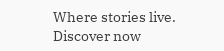Where stories live. Discover now